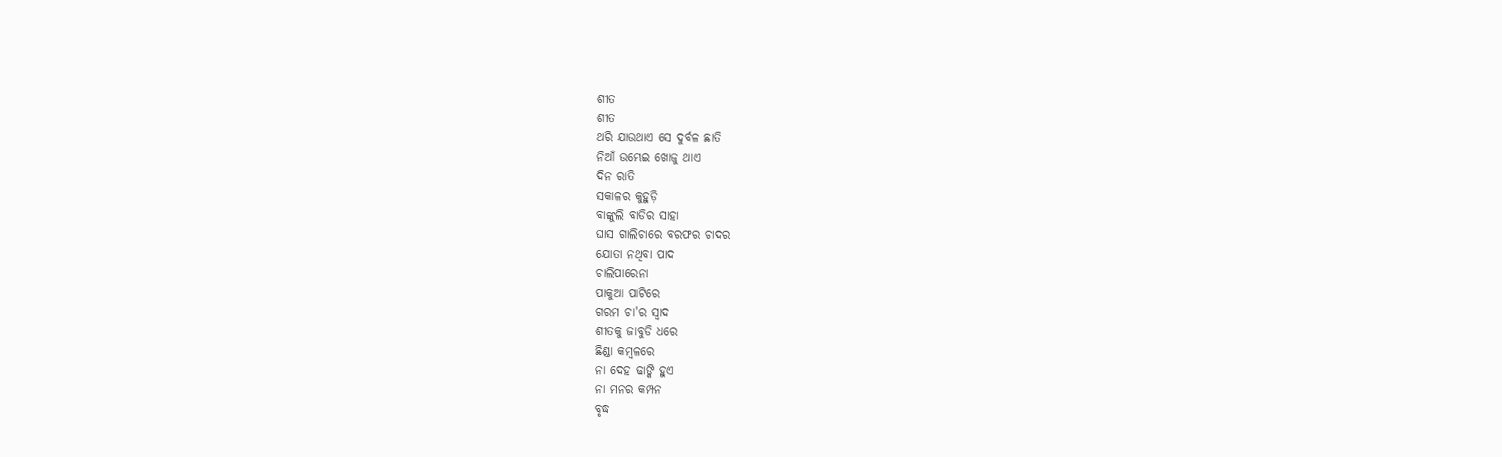ଶୀତ
ଶୀତ
ଥରି ଯାଉଥାଏ ସେ ଦୁର୍ବଳ ଛାତି
ନିଆଁ ଉମ୍ଭେଇ ଖୋଜୁ ଥାଏ
ଦିନ ରାତି
ସକାଳର କୁହୁଡ଼ି
ବାଙ୍କୁଲି ବାଡିର ସାହା
ଘାସ ଗାଲିଚାରେ ବରଫର ଚାଦର
ଯୋତା ନଥିବା ପାଦ
ଚାଲିପାରେନା
ପାକୁଆ ପାଟିରେ
ଗରମ ଚା'ର ସ୍ୱାଦ
ଶୀତକୁ ଜାବୁଡି ଧରେ
ଛିଣ୍ଡା କମ୍ବଳରେ
ନା ଦେହ ଢାଙ୍କି ହୁଏ
ନା ମନର କମ୍ପନ
ବୃଦ୍ଧ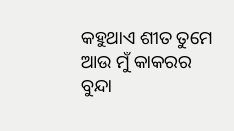କହୁଥାଏ ଶୀତ ତୁମେ
ଆଉ ମୁଁ କାକରର
ବୁନ୍ଦା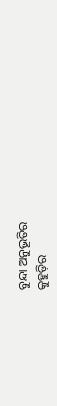ବୁନ୍ଦା ଅନୁଭୂତିର
କୁହୁଡ଼ିର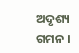ଅଦୃଶ୍ୟ ଗମନ ।